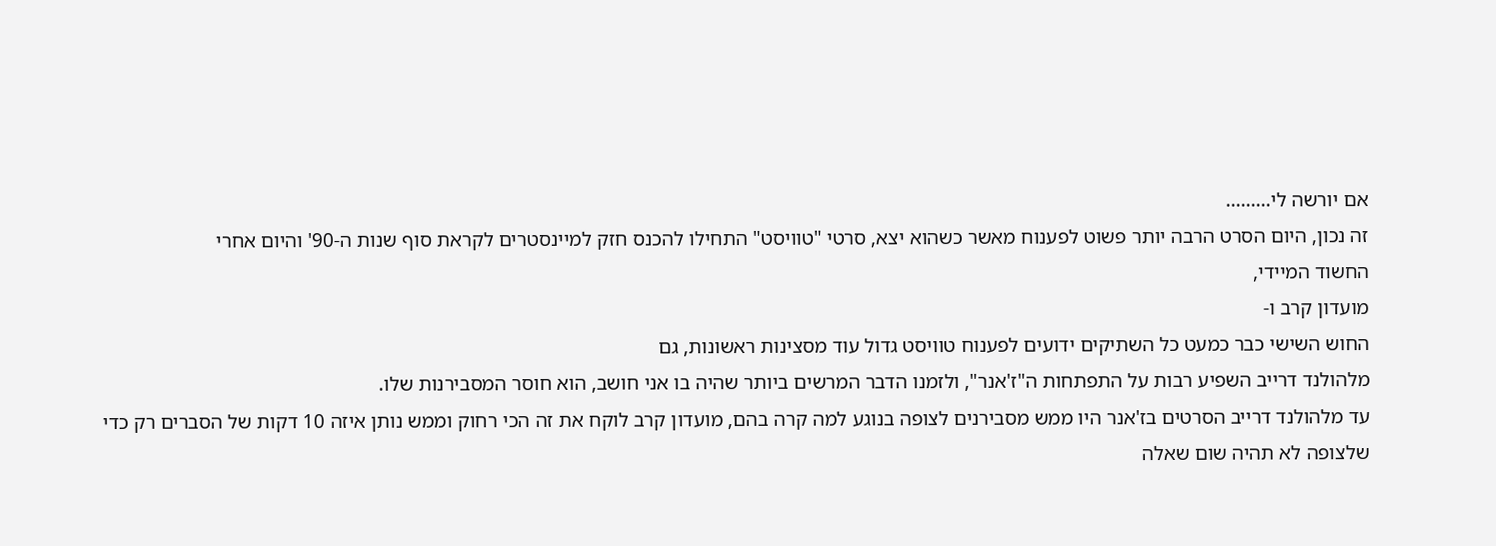אם יורשה לי.........
זה נכון, היום הסרט הרבה יותר פשוט לפענוח מאשר כשהוא יצא, סרטי "טוויסט" התחילו להכנס חזק למיינסטרים לקראת סוף שנות ה-90' והיום אחרי
החשוד המיידי,
מועדון קרב ו-
החוש השישי כבר כמעט כל השתיקים ידועים לפענוח טוויסט גדול עוד מסצינות ראשונות, גם
מלהולנד דרייב השפיע רבות על התפתחות ה"ז'אנר", ולזמנו הדבר המרשים ביותר שהיה בו אני חושב, הוא חוסר המסבירנות שלו.
עד מלהולנד דרייב הסרטים בז'אנר היו ממש מסבירנים לצופה בנוגע למה קרה בהם, מועדון קרב לוקח את זה הכי רחוק וממש נותן איזה 10 דקות של הסברים רק כדי שלצופה לא תהיה שום שאלה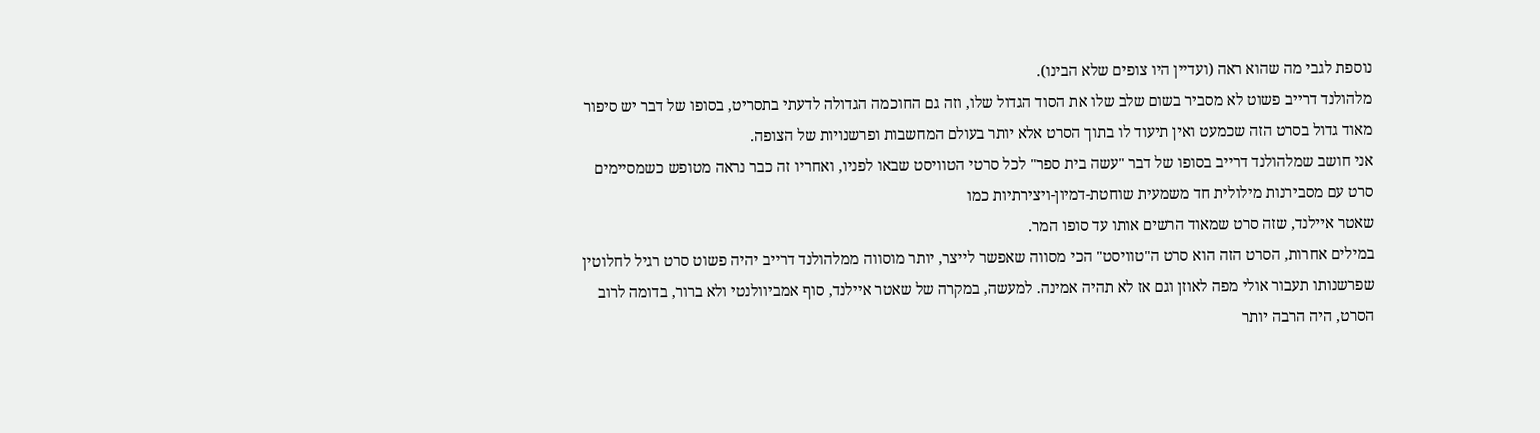נוספת לגבי מה שהוא ראה (ועדיין היו צופים שלא הבינו).
מלהולנד דרייב פשוט לא מסביר בשום שלב שלו את הסוד הגדול שלו, וזה גם החוכמה הגדולה לדעתי בתסריט, בסופו של דבר יש סיפור מאוד גדול בסרט הזה שכמעט ואין תיעוד לו בתוך הסרט אלא יותר בעולם המחשבות ופרשנויות של הצופה.
אני חושב שמלהולנד דרייב בסופו של דבר "עשה בית ספר" לכל סרטי הטוויסט שבאו לפניו, ואחריו זה כבר נראה מטופש כשמסיימים סרט עם מסבירנות מילולית חד משמעית שוחטת-דמיון-ויצירתיות כמו
שאטר איילנד, שזה סרט שמאוד הרשים אותו עד סופו המר.
במילים אחרות, הסרט הזה הוא סרט ה"טוויסט" הכי מסווה שאפשר לייצר, יותר מוסווה ממלהולנד דרייב יהיה פשוט סרט רגיל לחלוטין שפרשנותו תעבור אולי מפה לאוזן וגם אז לא תהיה אמינה. למעשה, במקרה של שאטר איילנד, סוף אמביוולנטי ולא ברור, בדומה לרוב הסרט, היה הרבה יותר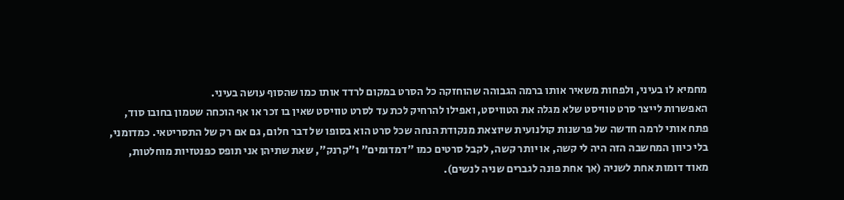מחמיא לו בעיני, ולפחות משאיר אותו ברמה הגבוהה שהוחזקה כל הסרט במקום לרדד אותו כמו שהסוף עושה בעיני.
האפשרות לייצר סרט טוויסט שלא מגלה את הטוויסט, ואפילו להרחיק לכת עד לסרט טוויסט שאין בו זכר או אף הוכחה שטמון בחובו סוד, פתח אותי לרמה חדשה של פרשנות קולנועית שיוצאת מנקודת הנחה שכל סרט הוא בסופו של דבר חלום, גם אם רק של התסריטאי. כמדומני, בלי כיוון המחשבה הזה היה לי קשה, או יותר קשה, לקבל סרטים כמו "דמדומים" ו"קרנק", שאת שתיהן אני תופס כפנטזיות מוחלטות, מאוד דומות אחת לשניה (אך אחת פונה לגברים שניה לנשים).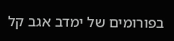בפורומים של ימדב אגב קל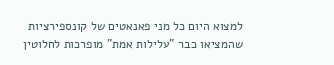למצוא היום כל מני פאנאטים של קונספירציות שהמציאו כבר "עלילות אמת" מופרכות לחלוטין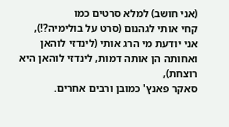(אני חושב) למלא סרטים כמו
קחי אותי לגהנום (סרט על בולימיה?!),
אני יודעת מי הרג אותי (לינדזי לוהאן ואחותה הן אותה דמות, לינדזי לוהאן היא רוצחת),
סאקר פאנץ' כמובן ורבים אחרים.